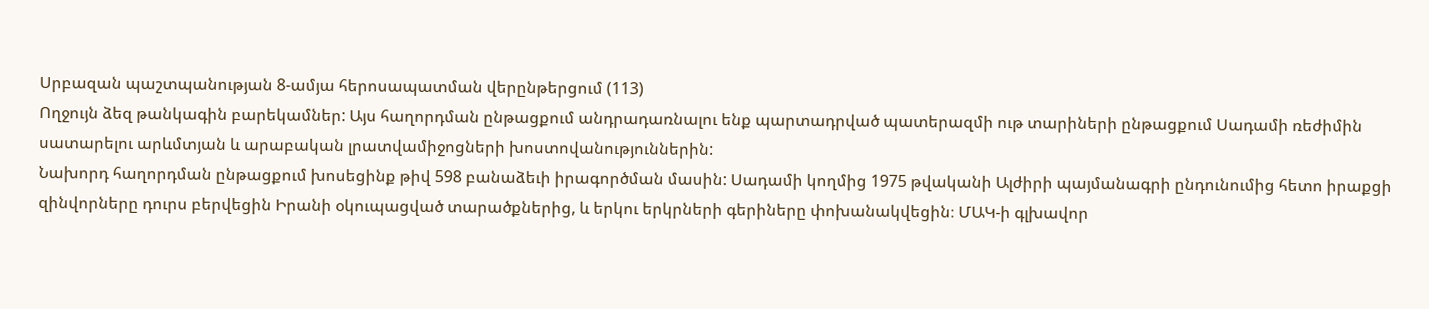Սրբազան պաշտպանության 8-ամյա հերոսապատման վերընթերցում (113)
Ողջույն ձեզ թանկագին բարեկամներ: Այս հաղորդման ընթացքում անդրադառնալու ենք պարտադրված պատերազմի ութ տարիների ընթացքում Սադամի ռեժիմին սատարելու արևմտյան և արաբական լրատվամիջոցների խոստովանություններին:
Նախորդ հաղորդման ընթացքում խոսեցինք թիվ 598 բանաձեւի իրագործման մասին: Սադամի կողմից 1975 թվականի Ալժիրի պայմանագրի ընդունումից հետո իրաքցի զինվորները դուրս բերվեցին Իրանի օկուպացված տարածքներից, և երկու երկրների գերիները փոխանակվեցին։ ՄԱԿ-ի գլխավոր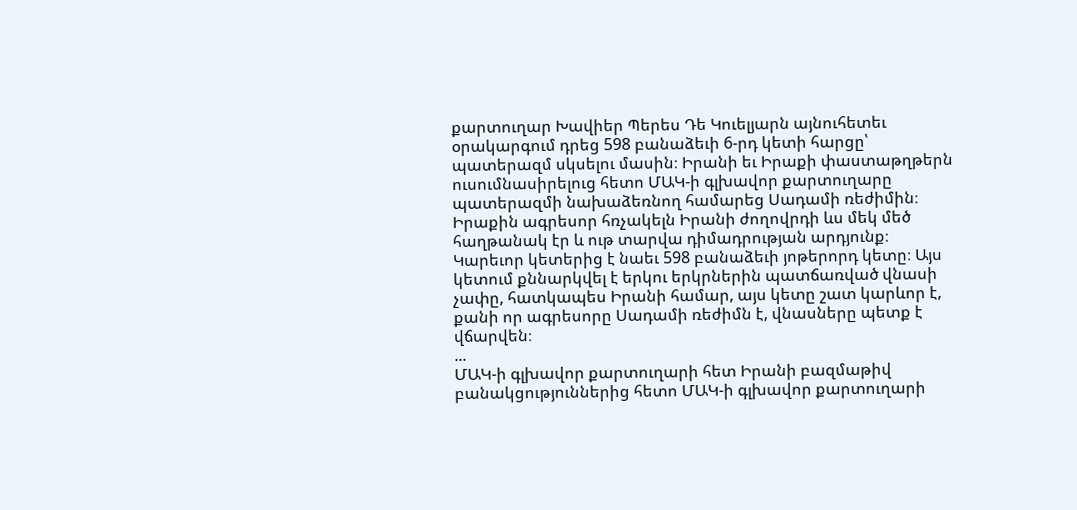քարտուղար Խավիեր Պերես Դե Կուելյարն այնուհետեւ օրակարգում դրեց 598 բանաձեւի 6-րդ կետի հարցը՝ պատերազմ սկսելու մասին։ Իրանի եւ Իրաքի փաստաթղթերն ուսումնասիրելուց հետո ՄԱԿ-ի գլխավոր քարտուղարը պատերազմի նախաձեռնող համարեց Սադամի ռեժիմին։ Իրաքին ագրեսոր հռչակելն Իրանի ժողովրդի ևս մեկ մեծ հաղթանակ էր և ութ տարվա դիմադրության արդյունք։ Կարեւոր կետերից է նաեւ 598 բանաձեւի յոթերորդ կետը։ Այս կետում քննարկվել է երկու երկրներին պատճառված վնասի չափը, հատկապես Իրանի համար, այս կետը շատ կարևոր է, քանի որ ագրեսորը Սադամի ռեժիմն է, վնասները պետք է վճարվեն։
...
ՄԱԿ-ի գլխավոր քարտուղարի հետ Իրանի բազմաթիվ բանակցություններից հետո ՄԱԿ-ի գլխավոր քարտուղարի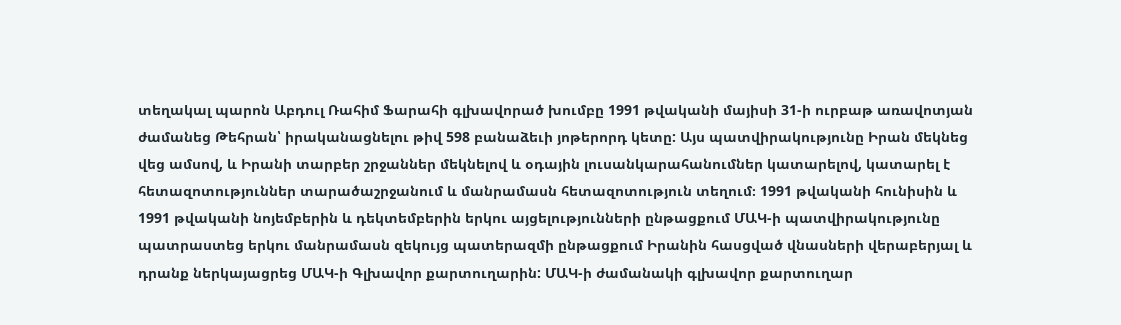տեղակալ պարոն Աբդուլ Ռահիմ Ֆարահի գլխավորած խումբը 1991 թվականի մայիսի 31-ի ուրբաթ առավոտյան ժամանեց Թեհրան՝ իրականացնելու թիվ 598 բանաձեւի յոթերորդ կետը: Այս պատվիրակությունը Իրան մեկնեց վեց ամսով, և Իրանի տարբեր շրջաններ մեկնելով և օդային լուսանկարահանումներ կատարելով, կատարել է հետազոտություններ տարածաշրջանում և մանրամասն հետազոտություն տեղում։ 1991 թվականի հունիսին և 1991 թվականի նոյեմբերին և դեկտեմբերին երկու այցելությունների ընթացքում ՄԱԿ-ի պատվիրակությունը պատրաստեց երկու մանրամասն զեկույց պատերազմի ընթացքում Իրանին հասցված վնասների վերաբերյալ և դրանք ներկայացրեց ՄԱԿ-ի Գլխավոր քարտուղարին: ՄԱԿ-ի ժամանակի գլխավոր քարտուղար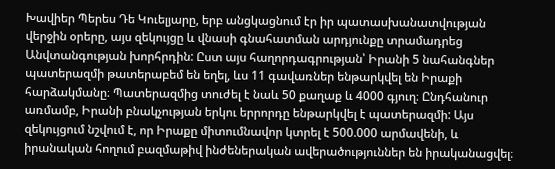Խավիեր Պերես Դե Կուելյարը, երբ անցկացնում էր իր պատասխանատվության վերջին օրերը, այս զեկույցը և վնասի գնահատման արդյունքը տրամադրեց Անվտանգության խորհրդին: Ըստ այս հաղորդագրության՝ Իրանի 5 նահանգներ պատերազմի թատերաբեմ են եղել, ևս 11 գավառներ ենթարկվել են Իրաքի հարձակմանը։ Պատերազմից տուժել է նաև 50 քաղաք և 4000 գյուղ։ Ընդհանուր առմամբ, Իրանի բնակչության երկու երրորդը ենթարկվել է պատերազմի: Այս զեկույցում նշվում է, որ Իրաքը միտումնավոր կտրել է 500.000 արմավենի, և իրանական հողում բազմաթիվ ինժեներական ավերածություններ են իրականացվել։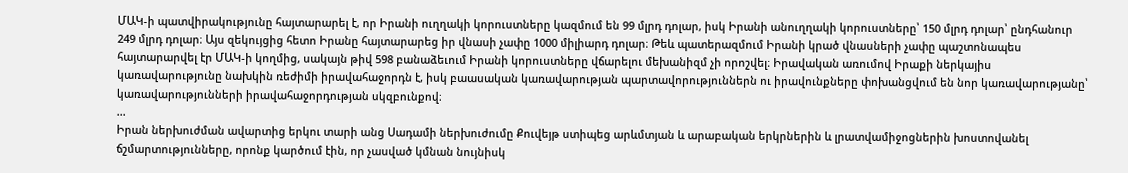ՄԱԿ-ի պատվիրակությունը հայտարարել է, որ Իրանի ուղղակի կորուստները կազմում են 99 մլրդ դոլար, իսկ Իրանի անուղղակի կորուստները՝ 150 մլրդ դոլար՝ ընդհանուր 249 մլրդ դոլար։ Այս զեկույցից հետո Իրանը հայտարարեց իր վնասի չափը 1000 միլիարդ դոլար։ Թեև պատերազմում Իրանի կրած վնասների չափը պաշտոնապես հայտարարվել էր ՄԱԿ-ի կողմից, սակայն թիվ 598 բանաձեւում Իրանի կորուստները վճարելու մեխանիզմ չի որոշվել։ Իրավական առումով Իրաքի ներկայիս կառավարությունը նախկին ռեժիմի իրավահաջորդն է, իսկ բաասական կառավարության պարտավորություններն ու իրավունքները փոխանցվում են նոր կառավարությանը՝ կառավարությունների իրավահաջորդության սկզբունքով։
...
Իրան ներխուժման ավարտից երկու տարի անց Սադամի ներխուժումը Քուվեյթ ստիպեց արևմտյան և արաբական երկրներին և լրատվամիջոցներին խոստովանել ճշմարտությունները, որոնք կարծում էին, որ չասված կմնան նույնիսկ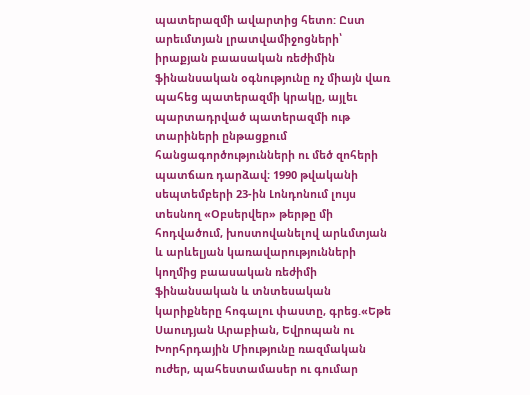պատերազմի ավարտից հետո: Ըստ արեւմտյան լրատվամիջոցների՝ իրաքյան բաասական ռեժիմին ֆինանսական օգնությունը ոչ միայն վառ պահեց պատերազմի կրակը, այլեւ պարտադրված պատերազմի ութ տարիների ընթացքում հանցագործությունների ու մեծ զոհերի պատճառ դարձավ։ 1990 թվականի սեպտեմբերի 23-ին Լոնդոնում լույս տեսնող «Օբսերվեր» թերթը մի հոդվածում, խոստովանելով արևմտյան և արևելյան կառավարությունների կողմից բաասական ռեժիմի ֆինանսական և տնտեսական կարիքները հոգալու փաստը, գրեց.«Եթե Սաուդյան Արաբիան, Եվրոպան ու Խորհրդային Միությունը ռազմական ուժեր, պահեստամասեր ու գումար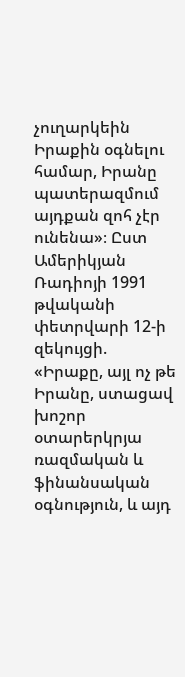չուղարկեին Իրաքին օգնելու համար, Իրանը պատերազմում այդքան զոհ չէր ունենա»։ Ըստ Ամերիկյան Ռադիոյի 1991 թվականի փետրվարի 12-ի զեկույցի. «Իրաքը, այլ ոչ թե Իրանը, ստացավ խոշոր օտարերկրյա ռազմական և ֆինանսական օգնություն, և այդ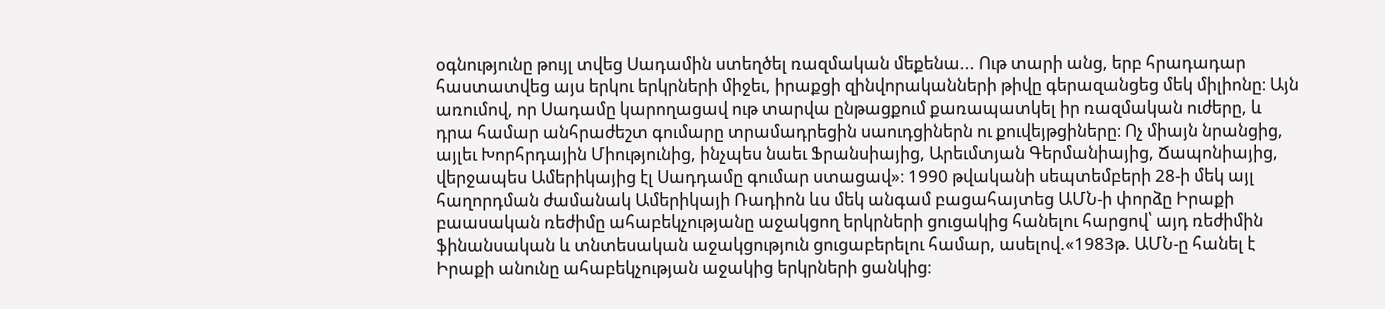օգնությունը թույլ տվեց Սադամին ստեղծել ռազմական մեքենա... Ութ տարի անց, երբ հրադադար հաստատվեց այս երկու երկրների միջեւ, իրաքցի զինվորականների թիվը գերազանցեց մեկ միլիոնը։ Այն առումով, որ Սադամը կարողացավ ութ տարվա ընթացքում քառապատկել իր ռազմական ուժերը, և դրա համար անհրաժեշտ գումարը տրամադրեցին սաուդցիներն ու քուվեյթցիները։ Ոչ միայն նրանցից, այլեւ Խորհրդային Միությունից, ինչպես նաեւ Ֆրանսիայից, Արեւմտյան Գերմանիայից, Ճապոնիայից, վերջապես Ամերիկայից էլ Սադդամը գումար ստացավ»։ 1990 թվականի սեպտեմբերի 28-ի մեկ այլ հաղորդման ժամանակ Ամերիկայի Ռադիոն ևս մեկ անգամ բացահայտեց ԱՄՆ-ի փորձը Իրաքի բաասական ռեժիմը ահաբեկչությանը աջակցող երկրների ցուցակից հանելու հարցով՝ այդ ռեժիմին ֆինանսական և տնտեսական աջակցություն ցուցաբերելու համար, ասելով.«1983թ. ԱՄՆ-ը հանել է Իրաքի անունը ահաբեկչության աջակից երկրների ցանկից։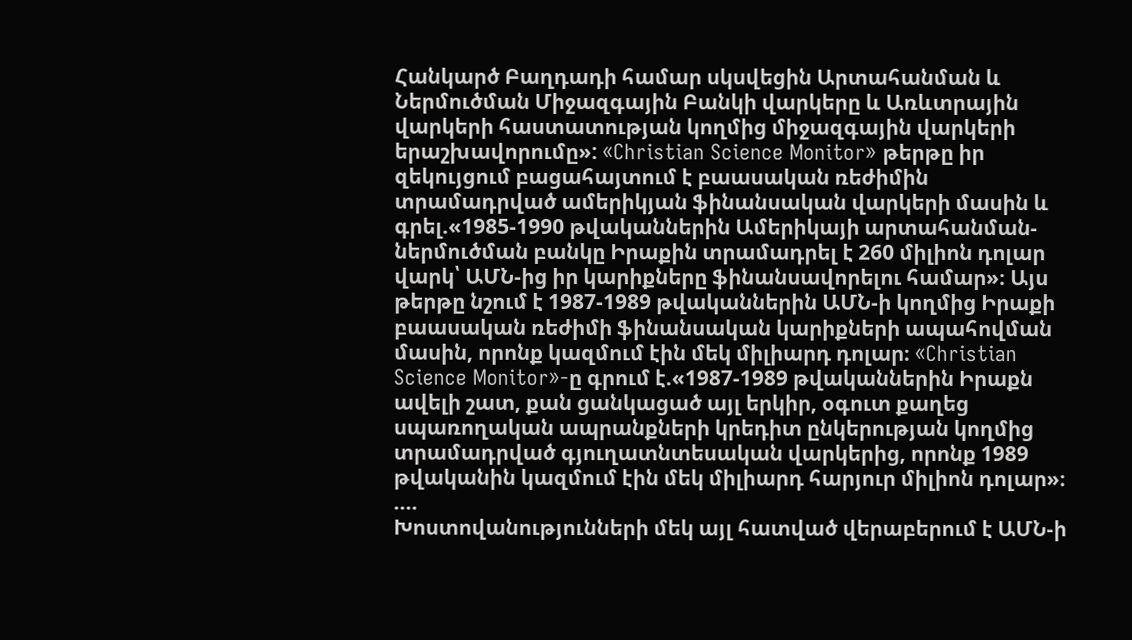Հանկարծ Բաղդադի համար սկսվեցին Արտահանման և Ներմուծման Միջազգային Բանկի վարկերը և Առևտրային վարկերի հաստատության կողմից միջազգային վարկերի երաշխավորումը»: «Christian Science Monitor» թերթը իր զեկույցում բացահայտում է բաասական ռեժիմին տրամադրված ամերիկյան ֆինանսական վարկերի մասին և գրել.«1985-1990 թվականներին Ամերիկայի արտահանման-ներմուծման բանկը Իրաքին տրամադրել է 260 միլիոն դոլար վարկ՝ ԱՄՆ-ից իր կարիքները ֆինանսավորելու համար»։ Այս թերթը նշում է 1987-1989 թվականներին ԱՄՆ-ի կողմից Իրաքի բաասական ռեժիմի ֆինանսական կարիքների ապահովման մասին, որոնք կազմում էին մեկ միլիարդ դոլար։ «Christian Science Monitor»-ը գրում է.«1987-1989 թվականներին Իրաքն ավելի շատ, քան ցանկացած այլ երկիր, օգուտ քաղեց սպառողական ապրանքների կրեդիտ ընկերության կողմից տրամադրված գյուղատնտեսական վարկերից, որոնք 1989 թվականին կազմում էին մեկ միլիարդ հարյուր միլիոն դոլար»։
....
Խոստովանությունների մեկ այլ հատված վերաբերում է ԱՄՆ-ի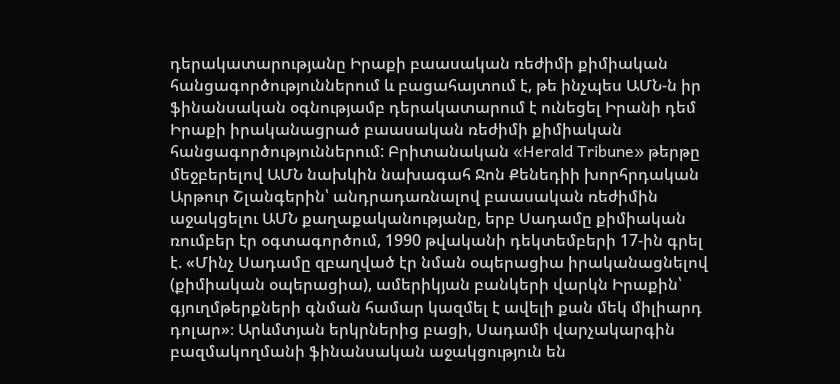դերակատարությանը Իրաքի բաասական ռեժիմի քիմիական հանցագործություններում և բացահայտում է, թե ինչպես ԱՄՆ-ն իր ֆինանսական օգնությամբ դերակատարում է ունեցել Իրանի դեմ Իրաքի իրականացրած բաասական ռեժիմի քիմիական հանցագործություններում: Բրիտանական «Herald Tribune» թերթը մեջբերելով ԱՄՆ նախկին նախագահ Ջոն Քենեդիի խորհրդական Արթուր Շլանգերին՝ անդրադառնալով բաասական ռեժիմին աջակցելու ԱՄՆ քաղաքականությանը, երբ Սադամը քիմիական ռումբեր էր օգտագործում, 1990 թվականի դեկտեմբերի 17-ին գրել է. «Մինչ Սադամը զբաղված էր նման օպերացիա իրականացնելով (քիմիական օպերացիա), ամերիկյան բանկերի վարկն Իրաքին՝ գյուղմթերքների գնման համար կազմել է ավելի քան մեկ միլիարդ դոլար»։ Արևմտյան երկրներից բացի, Սադամի վարչակարգին բազմակողմանի ֆինանսական աջակցություն են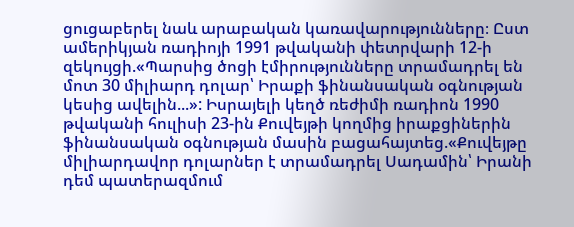ցուցաբերել նաև արաբական կառավարությունները։ Ըստ ամերիկյան ռադիոյի 1991 թվականի փետրվարի 12-ի զեկույցի.«Պարսից ծոցի էմիրությունները տրամադրել են մոտ 30 միլիարդ դոլար՝ Իրաքի ֆինանսական օգնության կեսից ավելին...»: Իսրայելի կեղծ ռեժիմի ռադիոն 1990 թվականի հուլիսի 23-ին Քուվեյթի կողմից իրաքցիներին ֆինանսական օգնության մասին բացահայտեց.«Քուվեյթը միլիարդավոր դոլարներ է տրամադրել Սադամին՝ Իրանի դեմ պատերազմում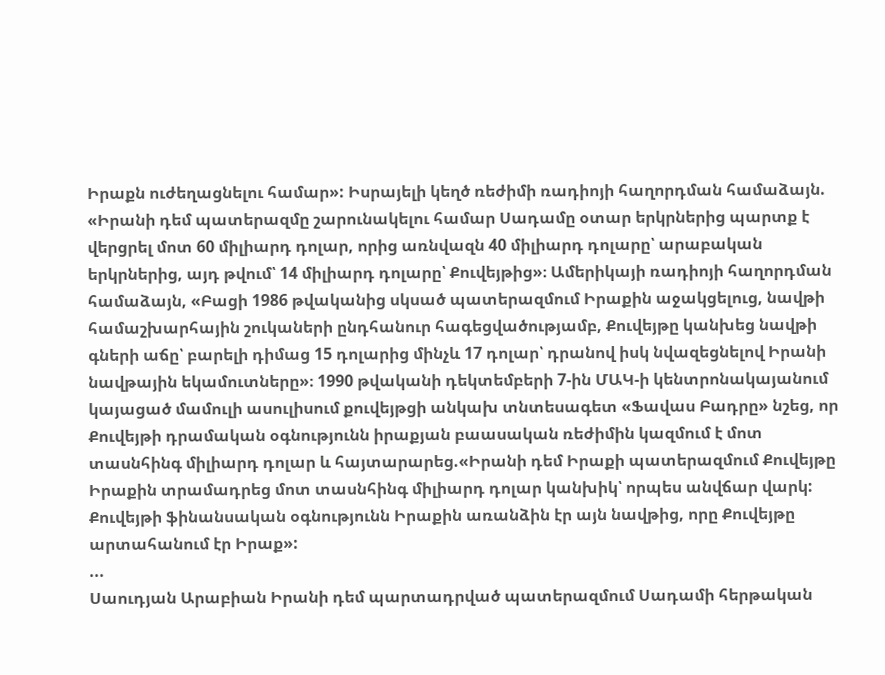Իրաքն ուժեղացնելու համար»: Իսրայելի կեղծ ռեժիմի ռադիոյի հաղորդման համաձայն. «Իրանի դեմ պատերազմը շարունակելու համար Սադամը օտար երկրներից պարտք է վերցրել մոտ 60 միլիարդ դոլար, որից առնվազն 40 միլիարդ դոլարը՝ արաբական երկրներից, այդ թվում՝ 14 միլիարդ դոլարը՝ Քուվեյթից»։ Ամերիկայի ռադիոյի հաղորդման համաձայն, «Բացի 1986 թվականից սկսած պատերազմում Իրաքին աջակցելուց, նավթի համաշխարհային շուկաների ընդհանուր հագեցվածությամբ, Քուվեյթը կանխեց նավթի գների աճը՝ բարելի դիմաց 15 դոլարից մինչև 17 դոլար՝ դրանով իսկ նվազեցնելով Իրանի նավթային եկամուտները»։ 1990 թվականի դեկտեմբերի 7-ին ՄԱԿ-ի կենտրոնակայանում կայացած մամուլի ասուլիսում քուվեյթցի անկախ տնտեսագետ «Ֆավաս Բադրը» նշեց, որ Քուվեյթի դրամական օգնությունն իրաքյան բաասական ռեժիմին կազմում է մոտ տասնհինգ միլիարդ դոլար և հայտարարեց.«Իրանի դեմ Իրաքի պատերազմում Քուվեյթը Իրաքին տրամադրեց մոտ տասնհինգ միլիարդ դոլար կանխիկ՝ որպես անվճար վարկ: Քուվեյթի ֆինանսական օգնությունն Իրաքին առանձին էր այն նավթից, որը Քուվեյթը արտահանում էր Իրաք»:
...
Սաուդյան Արաբիան Իրանի դեմ պարտադրված պատերազմում Սադամի հերթական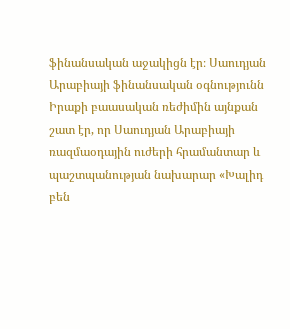ֆինանսական աջակիցն էր։ Սաուդյան Արաբիայի ֆինանսական օգնությունն Իրաքի բաասական ռեժիմին այնքան շատ էր, որ Սաուդյան Արաբիայի ռազմաօդային ուժերի հրամանտար և պաշտպանության նախարար «Խալիդ բեն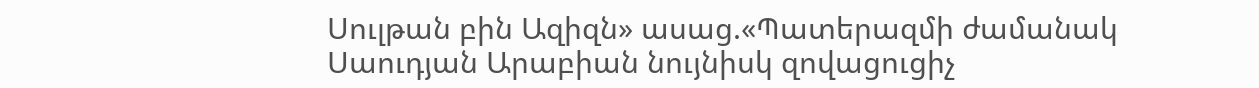Սուլթան բին Ազիզն» ասաց.«Պատերազմի ժամանակ Սաուդյան Արաբիան նույնիսկ զովացուցիչ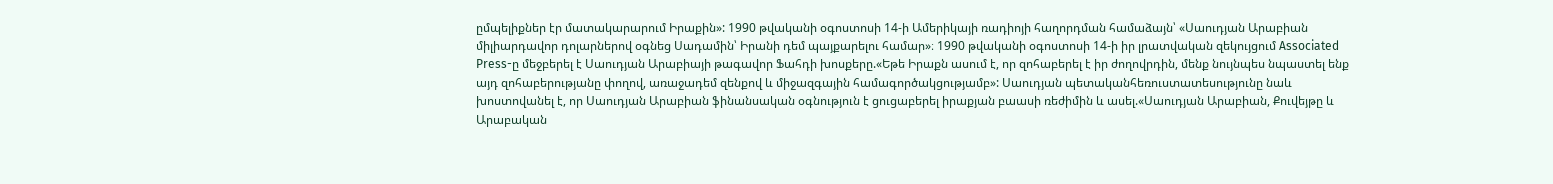ըմպելիքներ էր մատակարարում Իրաքին»: 1990 թվականի օգոստոսի 14-ի Ամերիկայի ռադիոյի հաղորդման համաձայն՝ «Սաուդյան Արաբիան միլիարդավոր դոլարներով օգնեց Սադամին՝ Իրանի դեմ պայքարելու համար»։ 1990 թվականի օգոստոսի 14-ի իր լրատվական զեկույցում Associated Press-ը մեջբերել է Սաուդյան Արաբիայի թագավոր Ֆահդի խոսքերը.«Եթե Իրաքն ասում է, որ զոհաբերել է իր ժողովրդին, մենք նույնպես նպաստել ենք այդ զոհաբերությանը փողով, առաջադեմ զենքով և միջազգային համագործակցությամբ»: Սաուդյան պետականհեռուստատեսությունը նաև խոստովանել է, որ Սաուդյան Արաբիան ֆինանսական օգնություն է ցուցաբերել իրաքյան բաասի ռեժիմին և ասել.«Սաուդյան Արաբիան, Քուվեյթը և Արաբական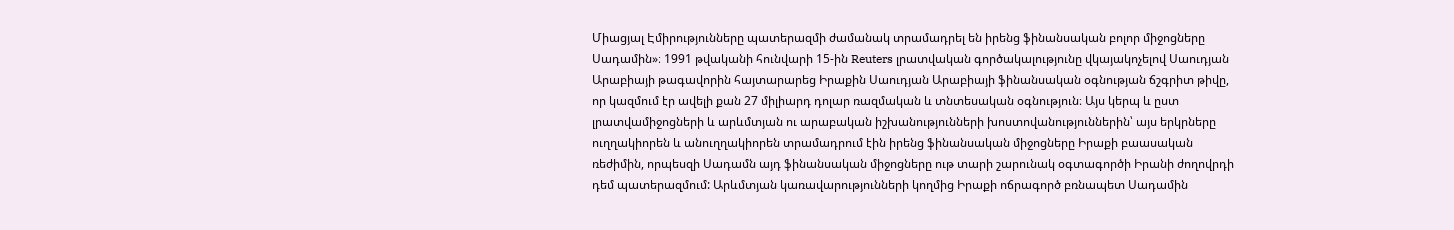Միացյալ Էմիրությունները պատերազմի ժամանակ տրամադրել են իրենց ֆինանսական բոլոր միջոցները Սադամին»։ 1991 թվականի հունվարի 15-ին Reuters լրատվական գործակալությունը վկայակոչելով Սաուդյան Արաբիայի թագավորին հայտարարեց Իրաքին Սաուդյան Արաբիայի ֆինանսական օգնության ճշգրիտ թիվը, որ կազմում էր ավելի քան 27 միլիարդ դոլար ռազմական և տնտեսական օգնություն։ Այս կերպ և ըստ լրատվամիջոցների և արևմտյան ու արաբական իշխանությունների խոստովանություններին՝ այս երկրները ուղղակիորեն և անուղղակիորեն տրամադրում էին իրենց ֆինանսական միջոցները Իրաքի բաասական ռեժիմին, որպեսզի Սադամն այդ ֆինանսական միջոցները ութ տարի շարունակ օգտագործի Իրանի ժողովրդի դեմ պատերազմում: Արևմտյան կառավարությունների կողմից Իրաքի ոճրագործ բռնապետ Սադամին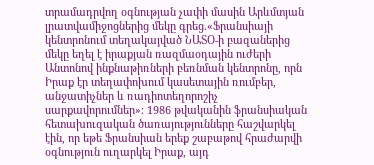տրամադրվող օգնության չափի մասին Արևմտյան լրատվամիջոցներից մեկը գրեց.«Ֆրանսիայի կենտրոնում տեղակայված ՆԱՏՕ-ի բազաներից մեկը եղել է իրաքյան ռազմաօդային ուժերի Անտոնով ինքնաթիռների բեռնման կենտրոնը, որն Իրաք էր տեղափոխում կասետային ռումբեր, անջատիչներ և ռադիոտեղորոշիչ սարքավորումներ»։ 1986 թվականին ֆրանսիական հետախուզական ծառայությունները հաշվարկել էին, որ եթե Ֆրանսիան երեք շաբաթով հրաժարվի օգնություն ուղարկել Իրաք, այդ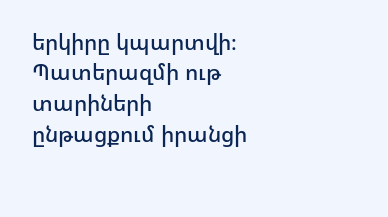երկիրը կպարտվի։ Պատերազմի ութ տարիների ընթացքում իրանցի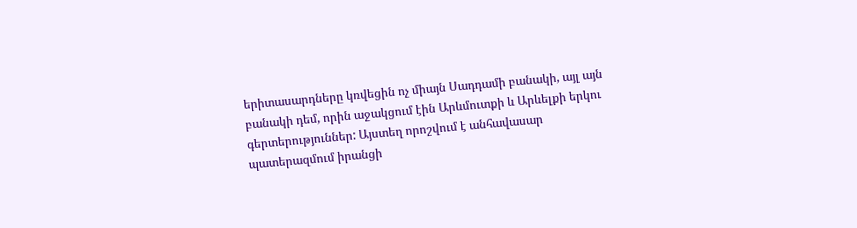երիտասարդները կռվեցին ոչ միայն Սադդամի բանակի, այլ այն բանակի դեմ, որին աջակցում էին Արևմուտքի և Արևելքի երկու գերտերություններ: Այստեղ որոշվում է անհավասար պատերազմում իրանցի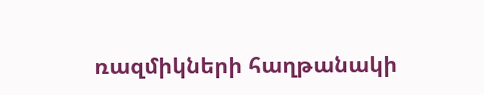ռազմիկների հաղթանակի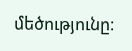մեծությունը։